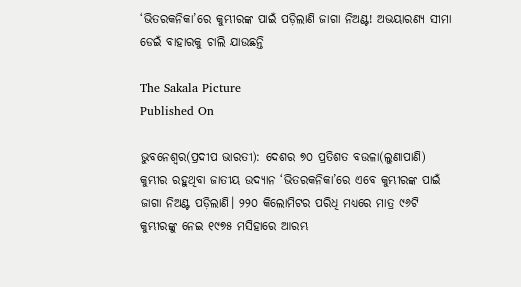‘ଭିତରକନିକା’ରେ କୁମ୍ଭୀରଙ୍କ ପାଇଁ ପଡ଼ିଲାଣି ଜାଗା ନିଅଣ୍ଟ! ଅଭୟାରଣ୍ୟ ସୀମା ଡେଇଁ ବାହାରକୁ ଚାଲି ଯାଉଛନ୍ତି

The Sakala Picture
Published On

ଭୁବନେଶ୍ୱର(ପ୍ରଦୀପ ଭାରତୀ): ଦେଶର ୭୦ ପ୍ରତିଶତ ବଉଳା(ଲୁଣାପାଣି) କୁମ୍ଭୀର ରହୁଥିବା ଜାତୀୟ ଉଦ୍ୟାନ ‘ଭିତରକନିକା’ରେ ଏବେ କୁମ୍ଭୀରଙ୍କ ପାଇଁ ଜାଗା ନିଅଣ୍ଟ ପଡ଼ିଲାଣି। ୨୨୦ କିଲୋମିଟର ପରିଧି ମଧ୍ୟରେ ମାତ୍ର ୯୬ଟି କୁମ୍ଭୀରଙ୍କୁ ନେଇ ୧୯୭୫‌‌‌ ମସିହାରେ ଆରମ୍ଭ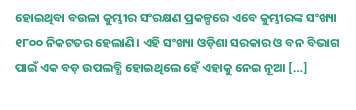ହୋଇଥିବା ବଉଳା କୁମ୍ଭୀର ସଂରକ୍ଷଣ ପ୍ରକଳ୍ପ‌‌ରେ ଏବେ କୁମ୍ଭୀରଙ୍କ ସଂଖ୍ୟା ୧୮୦୦ ନିକଟତର ହେଲାଣି। ଏହି ସଂଖ୍ୟା ଓଡ଼ିଶା ସରକାର ଓ ବନ ବିଭାଗ ପାଇଁ ଏକ ବଡ଼ ଉପଲବ୍ଧି ହୋଇଥି‌ଲେ ହେଁ ଏହାକୁ ନେଇ ନୂଆ […]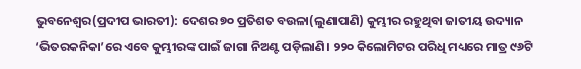ଭୁବନେଶ୍ୱର(ପ୍ରଦୀପ ଭାରତୀ): ଦେଶର ୭୦ ପ୍ରତିଶତ ବଉଳା(ଲୁଣାପାଣି) କୁମ୍ଭୀର ରହୁଥିବା ଜାତୀୟ ଉଦ୍ୟାନ ‘ଭିତରକନିକା’ରେ ଏବେ କୁମ୍ଭୀରଙ୍କ ପାଇଁ ଜାଗା ନିଅଣ୍ଟ ପଡ଼ିଲାଣି। ୨୨୦ କିଲୋମିଟର ପରିଧି ମଧ୍ୟରେ ମାତ୍ର ୯୬ଟି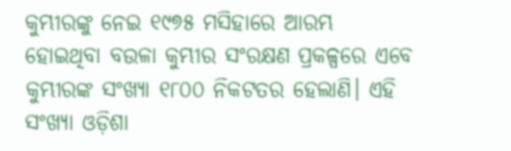କୁମ୍ଭୀରଙ୍କୁ ନେଇ ୧୯୭୫‌‌‌ ମସିହାରେ ଆରମ୍ଭ ହୋଇଥିବା ବଉଳା କୁମ୍ଭୀର ସଂରକ୍ଷଣ ପ୍ରକଳ୍ପ‌‌ରେ ଏବେ କୁମ୍ଭୀରଙ୍କ ସଂଖ୍ୟା ୧୮୦୦ ନିକଟତର ହେଲାଣି। ଏହି ସଂଖ୍ୟା ଓଡ଼ିଶା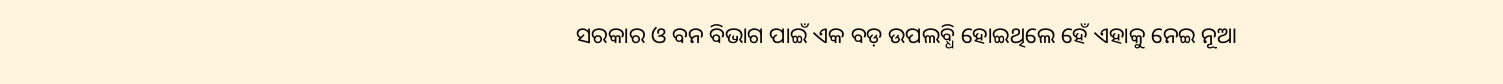ସରକାର ଓ ବନ ବିଭାଗ ପାଇଁ ଏକ ବଡ଼ ଉପଲବ୍ଧି ହୋଇଥି‌ଲେ ହେଁ ଏହାକୁ ନେଇ ନୂଆ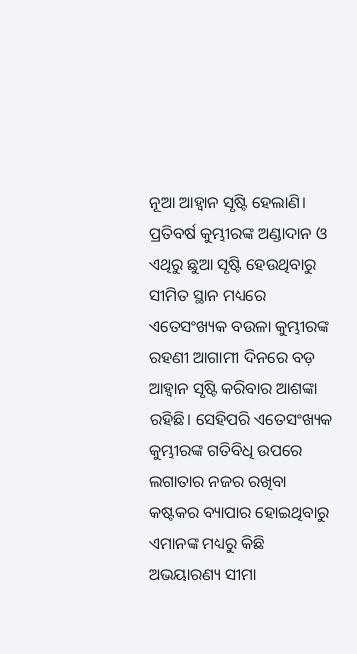ନୂଆ ଆହ୍ବାନ ସୃଷ୍ଟି ହେଲାଣି। ପ୍ରତିବର୍ଷ କୁମ୍ଭୀରଙ୍କ ଅଣ୍ଡାଦାନ ଓ ଏଥିରୁ ଛୁଆ ସୃଷ୍ଟି ହେଉଥିବାରୁ ସୀମିତ ସ୍ଥାନ ମଧ୍ୟରେ ଏତେସଂଖ୍ୟକ ବଉଳା କୁମ୍ଭୀରଙ୍କ ରହଣୀ ଆଗାମୀ ଦିନରେ ବଡ଼ ଆହ୍ୱାନ ସୃଷ୍ଟି କରିବାର ଆଶଙ୍କା ରହିଛି। ସେହିପରି ଏତେସଂଖ୍ୟକ କୁମ୍ଭୀରଙ୍କ ଗତିବିଧି ଉପରେ ଲଗାତାର ନଜର ରଖିବା କଷ୍ଟକର ବ୍ୟାପାର ହୋଇଥିବାରୁ ଏମାନଙ୍କ ମଧ୍ୟରୁ କିଛି ଅଭୟାରଣ୍ୟ ସୀମା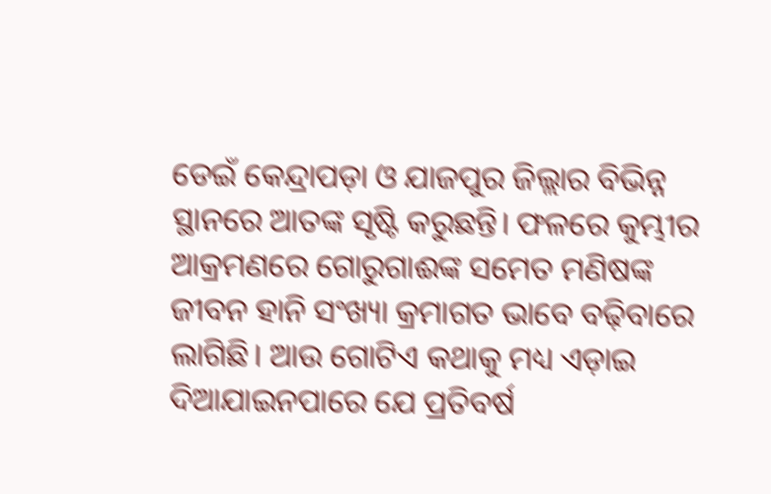ଡେଇଁ କେନ୍ଦ୍ରାପଡ଼ା ଓ ଯାଜପୁର ଜିଲ୍ଲାର ବିଭିନ୍ନ ସ୍ଥାନରେ ଆତଙ୍କ ସୃଷ୍ଟି କରୁଛନ୍ତି। ଫଳରେ କୁମ୍ଭୀର ଆକ୍ରମଣରେ ଗୋରୁଗାଈଙ୍କ ସମେତ ମଣିଷଙ୍କ ଜୀବନ ହାନି ସଂଖ୍ୟା କ୍ରମାଗତ ଭାବେ ବଢ଼ିବାରେ ଲାଗିଛି। ଆଉ ଗୋଟିଏ କଥାକୁ ମଧ୍ୟ ଏଡ଼ାଇ ଦିଆଯାଇନପାରେ ଯେ ପ୍ରତିବର୍ଷ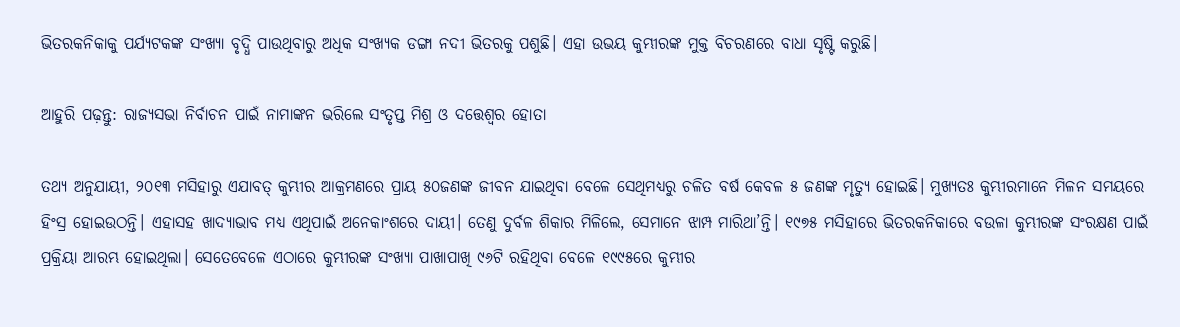ଭିତରକନିକାକୁ ପର୍ଯ୍ୟଟକଙ୍କ ସଂଖ୍ୟା ବୃଦ୍ଧି ପାଉଥିବାରୁ ଅଧିକ ସଂଖ୍ୟକ ଡଙ୍ଗା ନଦୀ ଭିତରକୁ ପଶୁଛି। ଏହା ଉଭୟ କୁମ୍ଭୀରଙ୍କ ମୁକ୍ତ ବିଚରଣରେ ବାଧା ସୃଷ୍ଟି କରୁଛି।

ଆହୁରି ପଢ଼ନ୍ତୁ: ରାଜ୍ୟସଭା ନିର୍ବାଚନ ପାଇଁ ନାମାଙ୍କନ ଭରିଲେ ସଂତୃପ୍ତ ମିଶ୍ର ଓ ଦତ୍ତେଶ୍ବର ହୋତା

ତଥ୍ୟ ଅନୁଯାୟୀ, ୨୦୧୩ ମସିହାରୁ ଏଯାବତ୍‌ କୁମ୍ଭୀର ଆକ୍ରମଣରେ ପ୍ରାୟ ୫୦ଜଣଙ୍କ ଜୀବନ ଯାଇଥିବା ବେଳେ ସେଥିମଧ୍ୟରୁ ଚଳିତ ବର୍ଷ କେବଳ ୫ ଜଣଙ୍କ ମୃତ୍ୟୁ ହୋଇଛି। ମୁଖ୍ୟତଃ କୁମ୍ଭୀରମାନେ ମିଳନ ସମୟରେ ହିଂସ୍ର ହୋଇଉଠନ୍ତି। ଏହାସହ ଖାଦ୍ୟାଭାବ ମଧ୍ୟ ଏଥିପାଇଁ ଅନେକାଂଶରେ ଦାୟୀ। ତେଣୁ ଦୁର୍ବଳ ଶିକାର ମିଳିଲେ, ସେମାନେ ଝାମ୍ପ ମାରିଥା’ନ୍ତି। ୧୯୭୫ ମସିହାରେ ଭିତରକନିକାରେ ବଉଳା କୁମ୍ଭୀରଙ୍କ ସଂରକ୍ଷଣ ପାଇଁ ପ୍ରକ୍ରିୟା ଆରମ୍ଭ ହୋଇଥିଲା। ସେତେବେଳେ ଏଠାରେ କୁମ୍ଭୀରଙ୍କ ସଂଖ୍ୟା ପାଖାପାଖି ୯୬ଟି ରହିଥିବା ବେଳେ ୧୯୯୫ରେ କୁମ୍ଭୀର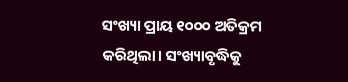ସଂଖ୍ୟା ପ୍ରାୟ ୧୦୦୦ ଅତିକ୍ରମ କରିଥିଲା। ସଂଖ୍ୟାବୃଦ୍ଧିକୁ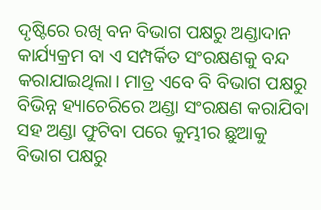ଦୃଷ୍ଟିରେ ରଖି ବନ ବିଭାଗ ପକ୍ଷରୁ ଅଣ୍ଡାଦାନ କାର୍ଯ୍ୟକ୍ରମ ବା ଏ ସମ୍ପର୍କିତ ସଂରକ୍ଷଣକୁ ବନ୍ଦ କରାଯାଇଥିଲା। ମାତ୍ର ଏବେ ବି ବିଭାଗ ପକ୍ଷରୁ ବିଭିନ୍ନ ହ୍ୟାଚେରିରେ ଅଣ୍ଡା ସଂରକ୍ଷଣ କରାଯିବା ସହ ଅଣ୍ଡା ଫୁଟିବା ପରେ କୁମ୍ଭୀର ଛୁଆକୁ ବିଭାଗ ପକ୍ଷରୁ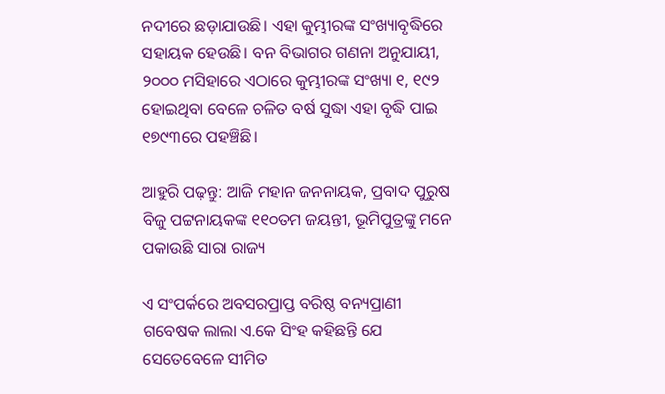ନଦୀରେ ଛଡ଼ାଯାଉଛି। ଏହା କୁମ୍ଭୀରଙ୍କ ସଂଖ୍ୟାବୃଦ୍ଧିରେ ସହାୟକ ହେଉଛି। ବନ ବିଭାଗର ଗଣନା ଅନୁଯାୟୀ, ୨୦୦୦ ମସିହାରେ ଏଠାରେ କୁମ୍ଭୀରଙ୍କ ସଂଖ୍ୟା ୧, ୧୯୨ ହୋଇଥିବା ବେଳେ ଚଳିତ ବର୍ଷ ସୁଦ୍ଧା ଏହା ବୃଦ୍ଧି ପାଇ ୧୭୯୩ରେ ପହଞ୍ଚିଛି।

ଆହୁରି ପଢ଼ନ୍ତୁ: ଆଜି ମହାନ ଜନନାୟକ, ପ୍ରବାଦ ପୁରୁଷ ବିଜୁ ପଟ୍ଟନାୟକଙ୍କ ୧୧୦ତମ ଜୟନ୍ତୀ, ଭୂମିପୁତ୍ରଙ୍କୁ ମନେ ପକାଉଛି ସାରା ରାଜ୍ୟ

ଏ ସଂପର୍କରେ ଅବସରପ୍ରାପ୍ତ ବରିଷ୍ଠ ବନ୍ୟପ୍ରାଣୀ ଗବେଷକ ଲାଲା ଏ.କେ ସିଂହ କହିଛନ୍ତି ଯେ ସେତେବେଳେ ସୀମିତ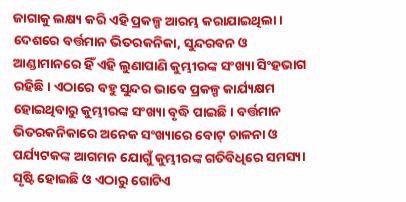ଜାଗାକୁ ଲକ୍ଷ୍ୟ କରି ଏହି ପ୍ରକଳ୍ପ ଆରମ୍ଭ କରାଯାଇଥିଲା। ଦେଶରେ ବର୍ତ୍ତମାନ ଭିତରକନିକା, ସୁନ୍ଦରବନ ଓ ଆଣ୍ଡାମାନରେ ହିଁ ଏହି ଲୁଣାପାଣି କୁମ୍ଭୀରଙ୍କ ସଂଖ୍ୟା ସିଂହଭାଗ ରହିଛି। ଏଠାରେ ବହୁ ସୁନ୍ଦର ଭାବେ ପ୍ରକଳ୍ପ କାର୍ଯ୍ୟକ୍ଷମ ହୋଇଥିବାରୁ କୁମ୍ଭୀରଙ୍କ ସଂଖ୍ୟା ବୃଦ୍ଧି ପାଇଛି। ବର୍ତ୍ତମାନ ଭିତରକନିକାରେ ଅନେକ ସଂଖ୍ୟାରେ ବୋଟ୍‌‌ ଚାଳନା ଓ ପର୍ଯ୍ୟଟକଙ୍କ ଆଗମନ ଯୋଗୁଁ କୁମ୍ଭୀରଙ୍କ ଗତିବିଧିରେ ସମସ୍ୟା ସୃଷ୍ଟି ହୋଇଛି ଓ ଏଠାରୁ ଗୋଟିଏ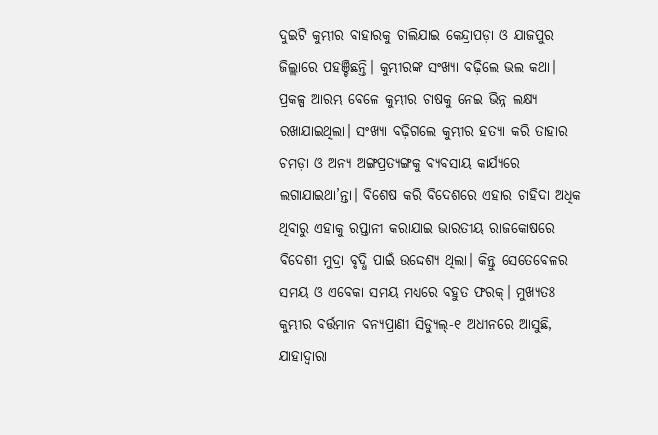ଦୁଇଟି କୁମ୍ଭୀର ବାହାରକୁ ଚାଲିଯାଇ କେନ୍ଦ୍ରାପଡ଼ା ଓ ଯାଜପୁର ଜିଲ୍ଲାରେ ପହଞ୍ଚିଛନ୍ତି। କୁମ୍ଭୀରଙ୍କ ସଂଖ୍ୟା ବଢ଼ିଲେ ଭଲ କଥା। ପ୍ରକଳ୍ପ ଆରମ୍ଭ ବେଳେ କୁମ୍ଭୀର ଚାଷକୁ ନେଇ ଭିନ୍ନ ଲକ୍ଷ୍ୟ ରଖାଯାଇଥିଲା। ସଂଖ୍ୟା ବଢ଼ିଗଲେ କୁମ୍ଭୀର ହତ୍ୟା କରି ତାହାର ଚମଡ଼ା ଓ ଅନ୍ୟ ଅଙ୍ଗପ୍ରତ୍ୟଙ୍ଗକୁ ବ୍ୟବସାୟ କାର୍ଯ୍ୟରେ ଲଗାଯାଇଥା’ନ୍ତା। ବିଶେଷ କରି ବିଦେଶରେ ଏହାର ଚାହିଦା ଅଧିକ ଥିବାରୁ ଏହାକୁ ରପ୍ତାନୀ କରାଯାଇ ଭାରତୀୟ ରାଜକୋଷରେ ବିଦେଶୀ ମୁଦ୍ରା ବୃଦ୍ଧି ପାଇଁ ଉଦ୍ଦେଶ୍ୟ ଥିଲା। କିନ୍ତୁ ସେତେବେଳର ସମୟ ଓ ଏବେକା ସମୟ ମଧ୍ୟ‌ରେ ବହୁତ ଫରକ୍‌। ମୁଖ୍ୟତଃ କୁମ୍ଭୀର ବର୍ତ୍ତମାନ ବନ୍ୟପ୍ରାଣୀ ସିଡ୍ୟୁଲ୍‌-୧ ଅଧୀନରେ ଆସୁଛି, ଯାହାଦ୍ବାରା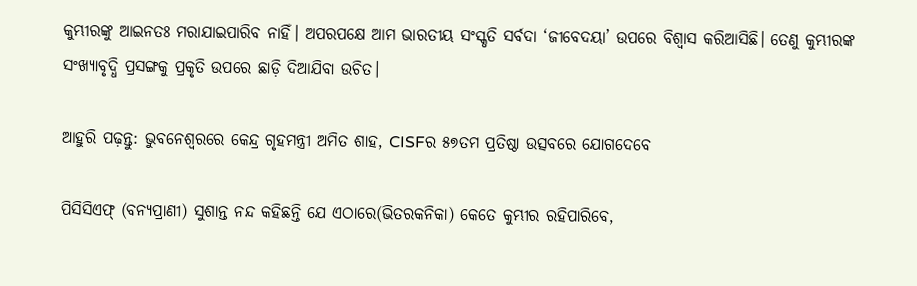କୁମ୍ଭୀରଙ୍କୁ ଆଇନତଃ ମରାଯାଇପାରିବ ନାହିଁ। ଅପରପକ୍ଷେ ଆମ ଭାରତୀୟ ସଂସ୍କୃତି ସର୍ବଦା ‘ଜୀବେଦୟା’ ଉପରେ ବିଶ୍ବାସ କରିଆସିଛି। ତେଣୁ କୁମ୍ଭୀରଙ୍କ ସଂଖ୍ୟାବୃଦ୍ଧି ପ୍ରସଙ୍ଗକୁ ପ୍ରକୃତି ଉପରେ ଛାଡ଼ି ଦିଆଯିବା ଉଚିତ।

ଆହୁରି ପଢ଼ନ୍ତୁ: ଭୁବନେଶ୍ୱରରେ କେନ୍ଦ୍ର ଗୃହମନ୍ତ୍ରୀ ଅମିତ ଶାହ, CISFର ୫୭ତମ ପ୍ରତିଷ୍ଠା ଉତ୍ସବରେ ଯୋଗଦେବେ

ପିସିସିଏଫ୍‌‌ (ବନ୍ୟପ୍ରାଣୀ) ସୁଶାନ୍ତ ନନ୍ଦ କହିଛନ୍ତି ଯେ ଏଠାରେ(ଭିତରକନିକା) କେତେ କୁମ୍ଭୀର ରହିପାରିବେ,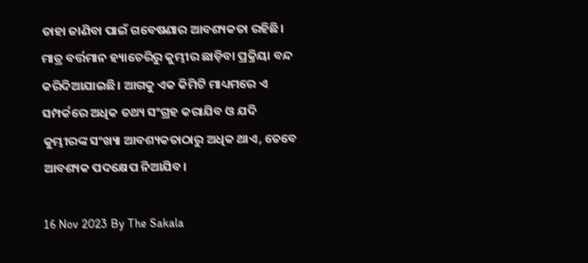ତାହା ଜାଣିବା ପାଇଁ ଗବେଷଣାର ଆବଶ୍ୟକତା ରହିଛି। ମାତ୍ର ବର୍ତ୍ତମାନ ହ୍ୟାଚେରିରୁ କୁମ୍ଭୀର ଛାଡ଼ିବା ପ୍ରକ୍ରିୟା ବନ୍ଦ କରିଦିଆଯାଇଛି। ଆଗକୁ ଏକ କିମିଟି ମାଧ୍ୟମରେ ଏ ସମ୍ପର୍କରେ ଅଧିକ ତଥ୍ୟ ସଂଗ୍ରହ କରାଯିବ ଓ ଯଦି କୁମ୍ଭୀରଙ୍କ ସଂଖ୍ୟା ଆବଶ୍ୟକତାଠାରୁ ଅଧିକ ଥାଏ, ତେବେ ଆବଶ୍ୟକ ପଦକ୍ଷେପ ନିଆଯିବ।

16 Nov 2023 By The Sakala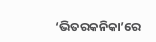‘ଭିତରକନିକା’ରେ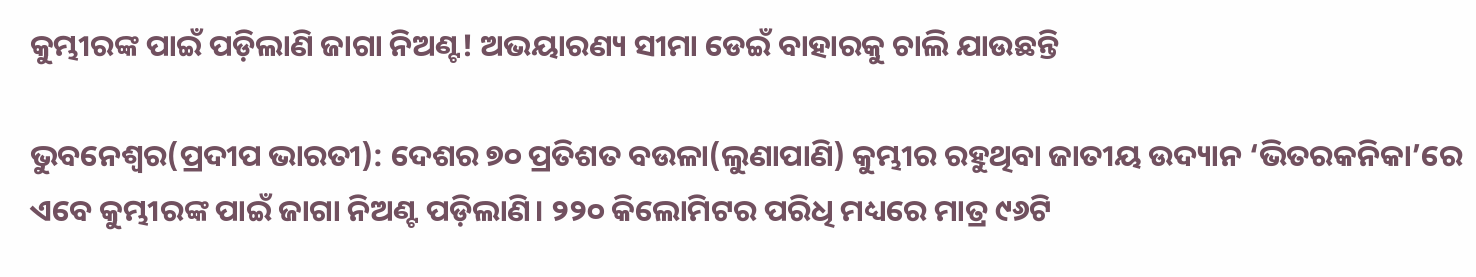କୁମ୍ଭୀରଙ୍କ ପାଇଁ ପଡ଼ିଲାଣି ଜାଗା ନିଅଣ୍ଟ! ଅଭୟାରଣ୍ୟ ସୀମା ଡେଇଁ ବାହାରକୁ ଚାଲି ଯାଉଛନ୍ତି

ଭୁବନେଶ୍ୱର(ପ୍ରଦୀପ ଭାରତୀ): ଦେଶର ୭୦ ପ୍ରତିଶତ ବଉଳା(ଲୁଣାପାଣି) କୁମ୍ଭୀର ରହୁଥିବା ଜାତୀୟ ଉଦ୍ୟାନ ‘ଭିତରକନିକା’ରେ ଏବେ କୁମ୍ଭୀରଙ୍କ ପାଇଁ ଜାଗା ନିଅଣ୍ଟ ପଡ଼ିଲାଣି। ୨୨୦ କିଲୋମିଟର ପରିଧି ମଧ୍ୟରେ ମାତ୍ର ୯୬ଟି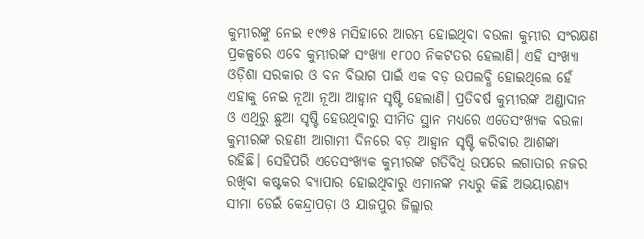କୁମ୍ଭୀରଙ୍କୁ ନେଇ ୧୯୭୫‌‌‌ ମସିହାରେ ଆରମ୍ଭ ହୋଇଥିବା ବଉଳା କୁମ୍ଭୀର ସଂରକ୍ଷଣ ପ୍ରକଳ୍ପ‌‌ରେ ଏବେ କୁମ୍ଭୀରଙ୍କ ସଂଖ୍ୟା ୧୮୦୦ ନିକଟତର ହେଲାଣି। ଏହି ସଂଖ୍ୟା ଓଡ଼ିଶା ସରକାର ଓ ବନ ବିଭାଗ ପାଇଁ ଏକ ବଡ଼ ଉପଲବ୍ଧି ହୋଇଥି‌ଲେ ହେଁ ଏହାକୁ ନେଇ ନୂଆ ନୂଆ ଆହ୍ବାନ ସୃଷ୍ଟି ହେଲାଣି। ପ୍ରତିବର୍ଷ କୁମ୍ଭୀରଙ୍କ ଅଣ୍ଡାଦାନ ଓ ଏଥିରୁ ଛୁଆ ସୃଷ୍ଟି ହେଉଥିବାରୁ ସୀମିତ ସ୍ଥାନ ମଧ୍ୟରେ ଏତେସଂଖ୍ୟକ ବଉଳା କୁମ୍ଭୀରଙ୍କ ରହଣୀ ଆଗାମୀ ଦିନରେ ବଡ଼ ଆହ୍ୱାନ ସୃଷ୍ଟି କରିବାର ଆଶଙ୍କା ରହିଛି। ସେହିପରି ଏତେସଂଖ୍ୟକ କୁମ୍ଭୀରଙ୍କ ଗତିବିଧି ଉପରେ ଲଗାତାର ନଜର ରଖିବା କଷ୍ଟକର ବ୍ୟାପାର ହୋଇଥିବାରୁ ଏମାନଙ୍କ ମଧ୍ୟରୁ କିଛି ଅଭୟାରଣ୍ୟ ସୀମା ଡେଇଁ କେନ୍ଦ୍ରାପଡ଼ା ଓ ଯାଜପୁର ଜିଲ୍ଲାର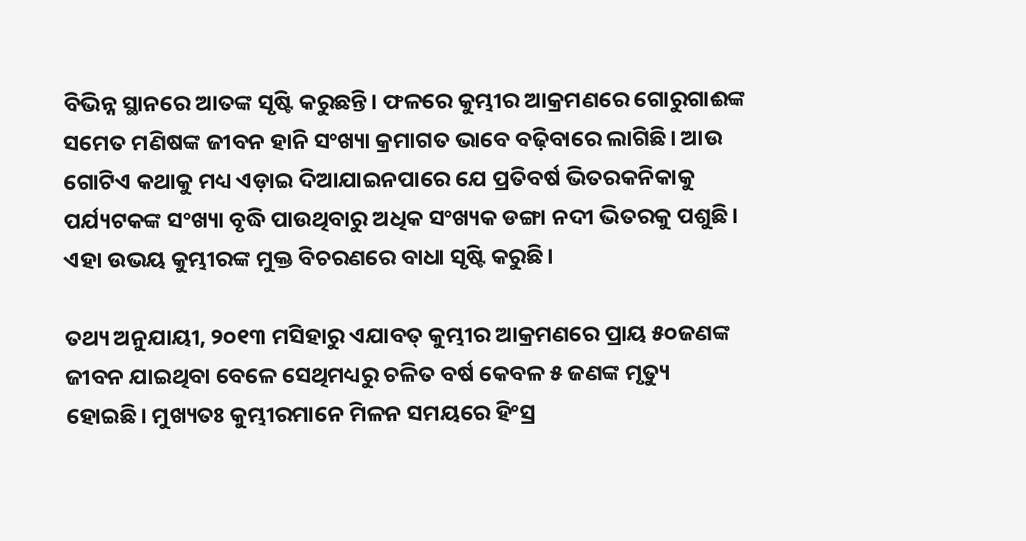ବିଭିନ୍ନ ସ୍ଥାନରେ ଆତଙ୍କ ସୃଷ୍ଟି କରୁଛନ୍ତି। ଫଳରେ କୁମ୍ଭୀର ଆକ୍ରମଣରେ ଗୋରୁଗାଈଙ୍କ ସମେତ ମଣିଷଙ୍କ ଜୀବନ ହାନି ସଂଖ୍ୟା କ୍ରମାଗତ ଭାବେ ବଢ଼ିବାରେ ଲାଗିଛି। ଆଉ ଗୋଟିଏ କଥାକୁ ମଧ୍ୟ ଏଡ଼ାଇ ଦିଆଯାଇନପାରେ ଯେ ପ୍ରତିବର୍ଷ ଭିତରକନିକାକୁ ପର୍ଯ୍ୟଟକଙ୍କ ସଂଖ୍ୟା ବୃଦ୍ଧି ପାଉଥିବାରୁ ଅଧିକ ସଂଖ୍ୟକ ଡଙ୍ଗା ନଦୀ ଭିତରକୁ ପଶୁଛି। ଏହା ଉଭୟ କୁମ୍ଭୀରଙ୍କ ମୁକ୍ତ ବିଚରଣରେ ବାଧା ସୃଷ୍ଟି କରୁଛି।

ତଥ୍ୟ ଅନୁଯାୟୀ, ୨୦୧୩ ମସିହାରୁ ଏଯାବତ୍‌ କୁମ୍ଭୀର ଆକ୍ରମଣରେ ପ୍ରାୟ ୫୦ଜଣଙ୍କ ଜୀବନ ଯାଇଥିବା ବେଳେ ସେଥିମଧ୍ୟରୁ ଚଳିତ ବର୍ଷ କେବଳ ୫ ଜଣଙ୍କ ମୃତ୍ୟୁ ହୋଇଛି। ମୁଖ୍ୟତଃ କୁମ୍ଭୀରମାନେ ମିଳନ ସମୟରେ ହିଂସ୍ର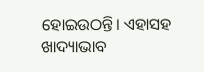ହୋଇଉଠନ୍ତି। ଏହାସହ ଖାଦ୍ୟାଭାବ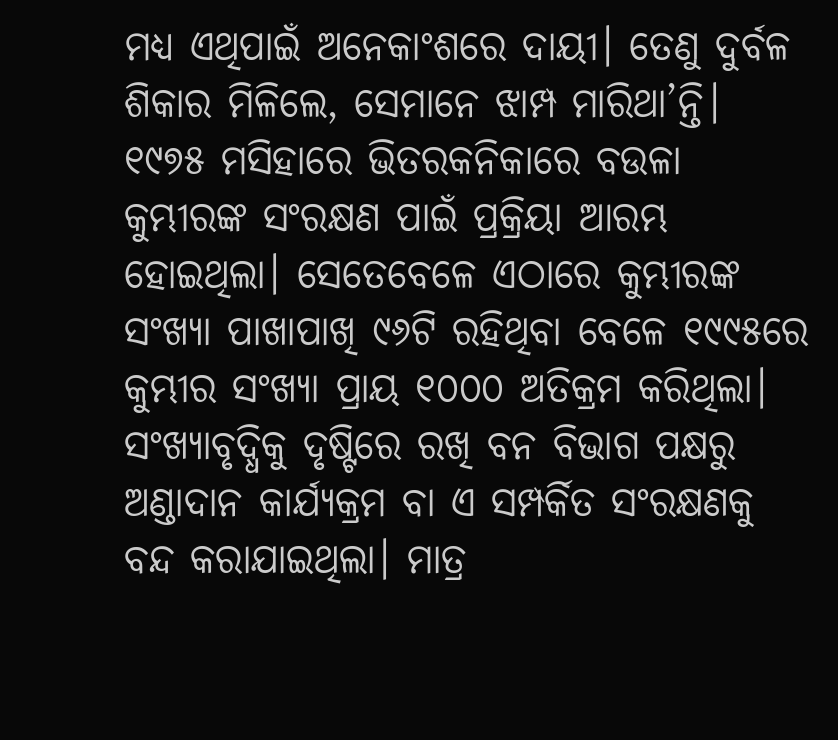ମଧ୍ୟ ଏଥିପାଇଁ ଅନେକାଂଶରେ ଦାୟୀ। ତେଣୁ ଦୁର୍ବଳ ଶିକାର ମିଳିଲେ, ସେମାନେ ଝାମ୍ପ ମାରିଥା’ନ୍ତି। ୧୯୭୫ ମସିହାରେ ଭିତରକନିକାରେ ବଉଳା କୁମ୍ଭୀରଙ୍କ ସଂରକ୍ଷଣ ପାଇଁ ପ୍ରକ୍ରିୟା ଆରମ୍ଭ ହୋଇଥିଲା। ସେତେବେଳେ ଏଠାରେ କୁମ୍ଭୀରଙ୍କ ସଂଖ୍ୟା ପାଖାପାଖି ୯୬ଟି ରହିଥିବା ବେଳେ ୧୯୯୫ରେ କୁମ୍ଭୀର ସଂଖ୍ୟା ପ୍ରାୟ ୧୦୦୦ ଅତିକ୍ରମ କରିଥିଲା। ସଂଖ୍ୟାବୃଦ୍ଧିକୁ ଦୃଷ୍ଟିରେ ରଖି ବନ ବିଭାଗ ପକ୍ଷରୁ ଅଣ୍ଡାଦାନ କାର୍ଯ୍ୟକ୍ରମ ବା ଏ ସମ୍ପର୍କିତ ସଂରକ୍ଷଣକୁ ବନ୍ଦ କରାଯାଇଥିଲା। ମାତ୍ର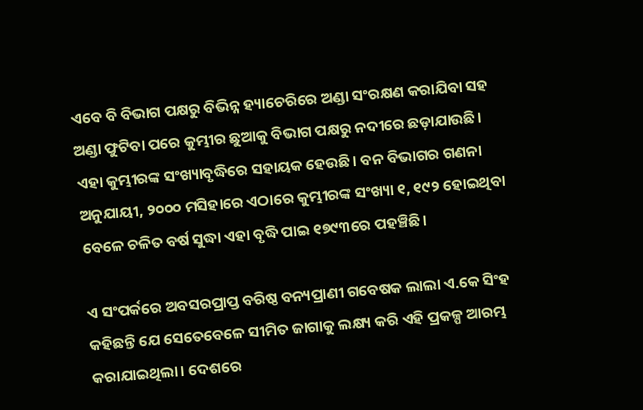ଏବେ ବି ବିଭାଗ ପକ୍ଷରୁ ବିଭିନ୍ନ ହ୍ୟାଚେରିରେ ଅଣ୍ଡା ସଂରକ୍ଷଣ କରାଯିବା ସହ ଅଣ୍ଡା ଫୁଟିବା ପରେ କୁମ୍ଭୀର ଛୁଆକୁ ବିଭାଗ ପକ୍ଷରୁ ନଦୀରେ ଛଡ଼ାଯାଉଛି। ଏହା କୁମ୍ଭୀରଙ୍କ ସଂଖ୍ୟାବୃଦ୍ଧିରେ ସହାୟକ ହେଉଛି। ବନ ବିଭାଗର ଗଣନା ଅନୁଯାୟୀ, ୨୦୦୦ ମସିହାରେ ଏଠାରେ କୁମ୍ଭୀରଙ୍କ ସଂଖ୍ୟା ୧, ୧୯୨ ହୋଇଥିବା ବେଳେ ଚଳିତ ବର୍ଷ ସୁଦ୍ଧା ଏହା ବୃଦ୍ଧି ପାଇ ୧୭୯୩ରେ ପହଞ୍ଚିଛି।

ଏ ସଂପର୍କରେ ଅବସରପ୍ରାପ୍ତ ବରିଷ୍ଠ ବନ୍ୟପ୍ରାଣୀ ଗବେଷକ ଲାଲା ଏ.କେ ସିଂହ କହିଛନ୍ତି ଯେ ସେତେବେଳେ ସୀମିତ ଜାଗାକୁ ଲକ୍ଷ୍ୟ କରି ଏହି ପ୍ରକଳ୍ପ ଆରମ୍ଭ କରାଯାଇଥିଲା। ଦେଶରେ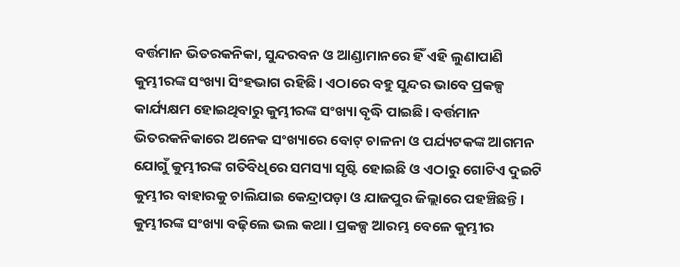ବର୍ତ୍ତମାନ ଭିତରକନିକା, ସୁନ୍ଦରବନ ଓ ଆଣ୍ଡାମାନରେ ହିଁ ଏହି ଲୁଣାପାଣି କୁମ୍ଭୀରଙ୍କ ସଂଖ୍ୟା ସିଂହଭାଗ ରହିଛି। ଏଠାରେ ବହୁ ସୁନ୍ଦର ଭାବେ ପ୍ରକଳ୍ପ କାର୍ଯ୍ୟକ୍ଷମ ହୋଇଥିବାରୁ କୁମ୍ଭୀରଙ୍କ ସଂଖ୍ୟା ବୃଦ୍ଧି ପାଇଛି। ବର୍ତ୍ତମାନ ଭିତରକନିକାରେ ଅନେକ ସଂଖ୍ୟାରେ ବୋଟ୍‌‌ ଚାଳନା ଓ ପର୍ଯ୍ୟଟକଙ୍କ ଆଗମନ ଯୋଗୁଁ କୁମ୍ଭୀରଙ୍କ ଗତିବିଧିରେ ସମସ୍ୟା ସୃଷ୍ଟି ହୋଇଛି ଓ ଏଠାରୁ ଗୋଟିଏ ଦୁଇଟି କୁମ୍ଭୀର ବାହାରକୁ ଚାଲିଯାଇ କେନ୍ଦ୍ରାପଡ଼ା ଓ ଯାଜପୁର ଜିଲ୍ଲାରେ ପହଞ୍ଚିଛନ୍ତି। କୁମ୍ଭୀରଙ୍କ ସଂଖ୍ୟା ବଢ଼ିଲେ ଭଲ କଥା। ପ୍ରକଳ୍ପ ଆରମ୍ଭ ବେଳେ କୁମ୍ଭୀର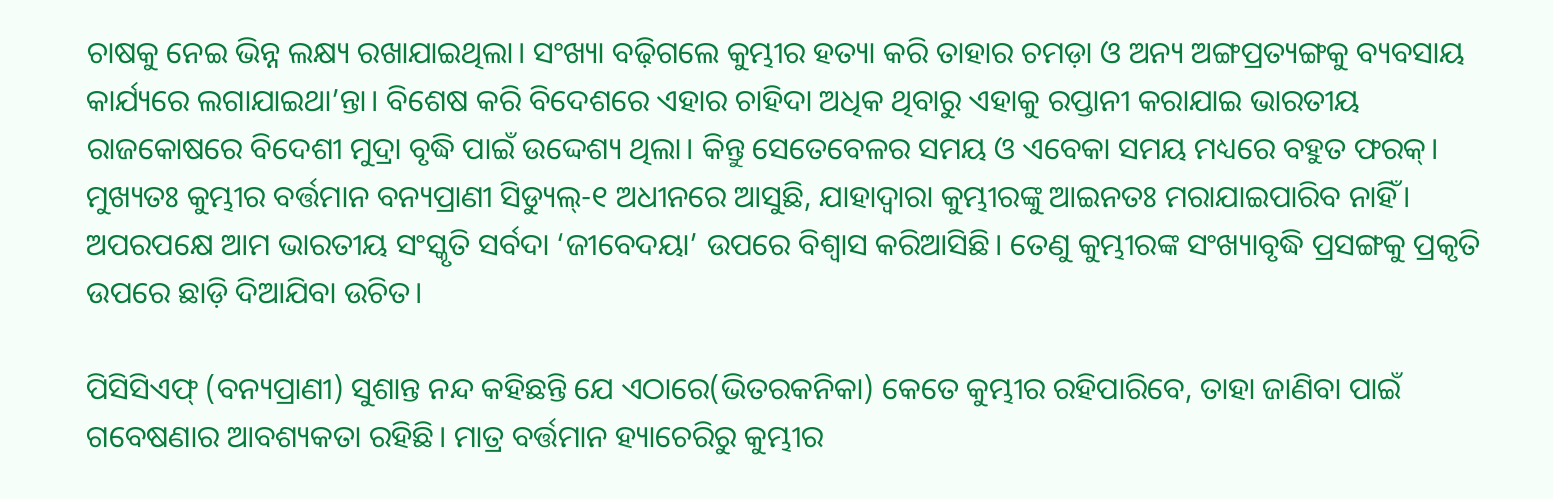ଚାଷକୁ ନେଇ ଭିନ୍ନ ଲକ୍ଷ୍ୟ ରଖାଯାଇଥିଲା। ସଂଖ୍ୟା ବଢ଼ିଗଲେ କୁମ୍ଭୀର ହତ୍ୟା କରି ତାହାର ଚମଡ଼ା ଓ ଅନ୍ୟ ଅଙ୍ଗପ୍ରତ୍ୟଙ୍ଗକୁ ବ୍ୟବସାୟ କାର୍ଯ୍ୟରେ ଲଗାଯାଇଥା’ନ୍ତା। ବିଶେଷ କରି ବିଦେଶରେ ଏହାର ଚାହିଦା ଅଧିକ ଥିବାରୁ ଏହାକୁ ରପ୍ତାନୀ କରାଯାଇ ଭାରତୀୟ ରାଜକୋଷରେ ବିଦେଶୀ ମୁଦ୍ରା ବୃଦ୍ଧି ପାଇଁ ଉଦ୍ଦେଶ୍ୟ ଥିଲା। କିନ୍ତୁ ସେତେବେଳର ସମୟ ଓ ଏବେକା ସମୟ ମଧ୍ୟ‌ରେ ବହୁତ ଫରକ୍‌। ମୁଖ୍ୟତଃ କୁମ୍ଭୀର ବର୍ତ୍ତମାନ ବନ୍ୟପ୍ରାଣୀ ସିଡ୍ୟୁଲ୍‌-୧ ଅଧୀନରେ ଆସୁଛି, ଯାହାଦ୍ବାରା କୁମ୍ଭୀରଙ୍କୁ ଆଇନତଃ ମରାଯାଇପାରିବ ନାହିଁ। ଅପରପକ୍ଷେ ଆମ ଭାରତୀୟ ସଂସ୍କୃତି ସର୍ବଦା ‘ଜୀବେଦୟା’ ଉପରେ ବିଶ୍ବାସ କରିଆସିଛି। ତେଣୁ କୁମ୍ଭୀରଙ୍କ ସଂଖ୍ୟାବୃଦ୍ଧି ପ୍ରସଙ୍ଗକୁ ପ୍ରକୃତି ଉପରେ ଛାଡ଼ି ଦିଆଯିବା ଉଚିତ।

ପିସିସିଏଫ୍‌‌ (ବନ୍ୟପ୍ରାଣୀ) ସୁଶାନ୍ତ ନନ୍ଦ କହିଛନ୍ତି ଯେ ଏଠାରେ(ଭିତରକନିକା) କେତେ କୁମ୍ଭୀର ରହିପାରିବେ, ତାହା ଜାଣିବା ପାଇଁ ଗବେଷଣାର ଆବଶ୍ୟକତା ରହିଛି। ମାତ୍ର ବର୍ତ୍ତମାନ ହ୍ୟାଚେରିରୁ କୁମ୍ଭୀର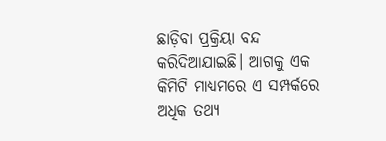ଛାଡ଼ିବା ପ୍ରକ୍ରିୟା ବନ୍ଦ କରିଦିଆଯାଇଛି। ଆଗକୁ ଏକ କିମିଟି ମାଧ୍ୟମରେ ଏ ସମ୍ପର୍କରେ ଅଧିକ ତଥ୍ୟ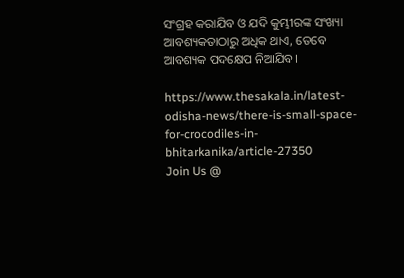ସଂଗ୍ରହ କରାଯିବ ଓ ଯଦି କୁମ୍ଭୀରଙ୍କ ସଂଖ୍ୟା ଆବଶ୍ୟକତାଠାରୁ ଅଧିକ ଥାଏ, ତେବେ ଆବଶ୍ୟକ ପଦକ୍ଷେପ ନିଆଯିବ।

https://www.thesakala.in/latest-odisha-news/there-is-small-space-for-crocodiles-in-bhitarkanika/article-27350
Join Us @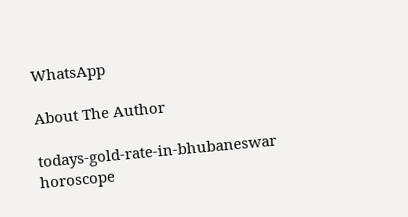WhatsApp

About The Author

todays-gold-rate-in-bhubaneswar
horoscope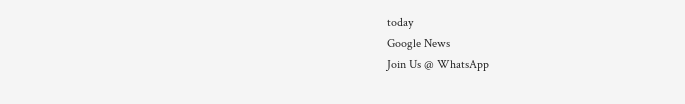today
Google News
Join Us @ WhatsApp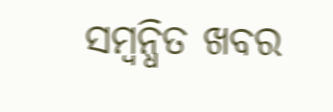ସମ୍ବନ୍ଧିତ ଖବର